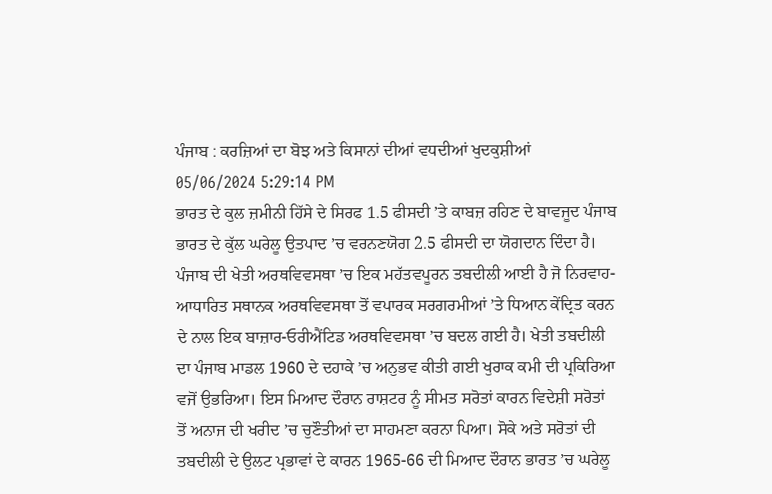ਪੰਜਾਬ : ਕਰਜ਼ਿਆਂ ਦਾ ਬੋਝ ਅਤੇ ਕਿਸਾਨਾਂ ਦੀਆਂ ਵਧਦੀਆਂ ਖੁਦਕੁਸ਼ੀਆਂ
05/06/2024 5:29:14 PM
ਭਾਰਤ ਦੇ ਕੁਲ ਜ਼ਮੀਨੀ ਹਿੱਸੇ ਦੇ ਸਿਰਫ 1.5 ਫੀਸਦੀ ’ਤੇ ਕਾਬਜ਼ ਰਹਿਣ ਦੇ ਬਾਵਜੂਦ ਪੰਜਾਬ ਭਾਰਤ ਦੇ ਕੁੱਲ ਘਰੇਲੂ ਉਤਪਾਦ ’ਚ ਵਰਨਣਯੋਗ 2.5 ਫੀਸਦੀ ਦਾ ਯੋਗਦਾਨ ਦਿੰਦਾ ਹੈ। ਪੰਜਾਬ ਦੀ ਖੇਤੀ ਅਰਥਵਿਵਸਥਾ ’ਚ ਇਕ ਮਹੱਤਵਪੂਰਨ ਤਬਦੀਲੀ ਆਈ ਹੈ ਜੋ ਨਿਰਵਾਹ-ਆਧਾਰਿਤ ਸਥਾਨਕ ਅਰਥਵਿਵਸਥਾ ਤੋਂ ਵਪਾਰਕ ਸਰਗਰਮੀਆਂ ’ਤੇ ਧਿਆਨ ਕੇਂਦ੍ਰਿਤ ਕਰਨ ਦੇ ਨਾਲ ਇਕ ਬਾਜ਼ਾਰ-ਓਰੀਐਂਟਿਡ ਅਰਥਵਿਵਸਥਾ ’ਚ ਬਦਲ ਗਈ ਹੈ। ਖੇਤੀ ਤਬਦੀਲੀ ਦਾ ਪੰਜਾਬ ਮਾਡਲ 1960 ਦੇ ਦਹਾਕੇ ’ਚ ਅਨੁਭਵ ਕੀਤੀ ਗਈ ਖੁਰਾਕ ਕਮੀ ਦੀ ਪ੍ਰਕਿਰਿਆ ਵਜੋਂ ਉਭਰਿਆ। ਇਸ ਮਿਆਦ ਦੌਰਾਨ ਰਾਸ਼ਟਰ ਨੂੰ ਸੀਮਤ ਸਰੋਤਾਂ ਕਾਰਨ ਵਿਦੇਸ਼ੀ ਸਰੋਤਾਂ ਤੋਂ ਅਨਾਜ ਦੀ ਖਰੀਦ ’ਚ ਚੁਣੌਤੀਆਂ ਦਾ ਸਾਹਮਣਾ ਕਰਨਾ ਪਿਆ। ਸੋਕੇ ਅਤੇ ਸਰੋਤਾਂ ਦੀ ਤਬਦੀਲੀ ਦੇ ਉਲਟ ਪ੍ਰਭਾਵਾਂ ਦੇ ਕਾਰਨ 1965-66 ਦੀ ਮਿਆਦ ਦੌਰਾਨ ਭਾਰਤ ’ਚ ਘਰੇਲੂ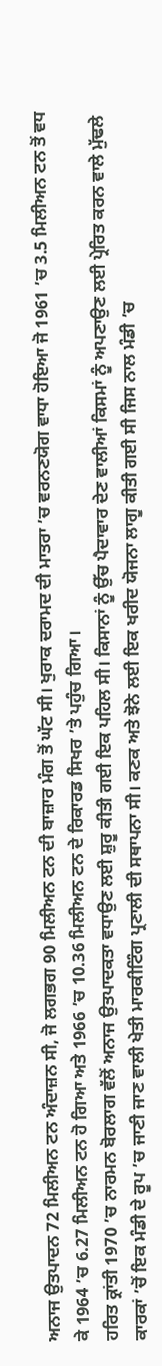ਅਨਾਜ ਉਤਪਾਦਨ 72 ਮਿਲੀਅਨ ਟਨ ਅੰਦਾਜ਼ਨ ਸੀ, ਜੋ ਲਗਭਗ 90 ਮਿਲੀਅਨ ਟਨ ਦੀ ਬਾਜ਼ਾਰ ਮੰਗ ਤੋਂ ਘੱਟ ਸੀ। ਖੁਰਾਕ ਦਰਾਮਦ ਦੀ ਮਾਤਰਾ ’ਚ ਵਰਨਣਯੋਗ ਵਾਧਾ ਹੋਇਆ ਜੋ 1961 ’ਚ 3.5 ਮਿਲੀਅਨ ਟਨ ਤੋਂ ਵਧ ਕੇ 1964 ’ਚ 6.27 ਮਿਲੀਅਨ ਟਨ ਹੋ ਗਿਆ ਅਤੇ 1966 ’ਚ 10.36 ਮਿਲੀਅਨ ਟਨ ਦੇ ਰਿਕਾਰਡ ਸਿਖਰ ’ਤੇ ਪਹੁੰਚ ਗਿਆ।
ਹਰਿਤ ਕ੍ਰਾਂਤੀ 1970 ’ਚ ਨਾਰਮਨ ਬੋਰਲਾਗ ਵੱਲੋਂ ਅਨਾਜ ਉਤਪਾਦਕਤਾ ਵਧਾਉਣ ਲਈ ਸ਼ੁਰੂ ਕੀਤੀ ਗਈ ਇਕ ਪਹਿਲ ਸੀ। ਕਿਸਾਨਾਂ ਨੂੰ ਉੱਚ ਪੈਦਾਵਾਰ ਦੇਣ ਵਾਲੀਆਂ ਕਿਸਮਾਂ ਨੂੰ ਅਪਣਾਉਣ ਲਈ ਪ੍ਰੇਰਿਤ ਕਰਨ ਵਾਲੇ ਮੁੱਢਲੇ ਕਾਰਕਾਂ ’ਚੋਂ ਇਕ ਮੰਡੀ ਦੇ ਰੂਪ ’ਚ ਜਾਣੀ ਜਾਣ ਵਾਲੀ ਖੇਤੀ ਮਾਰਕੀਟਿੰਗ ਪ੍ਰਣਾਲੀ ਦੀ ਸਥਾਪਨਾ ਸੀ। ਕਣਕ ਅਤੇ ਝੋਨੇ ਲਈ ਇਕ ਖਰੀਦ ਯੋਜਨਾ ਲਾਗੂ ਕੀਤੀ ਗਈ ਸੀ ਜਿਸ ਨਾਲ ਮੰਡੀ ’ਚ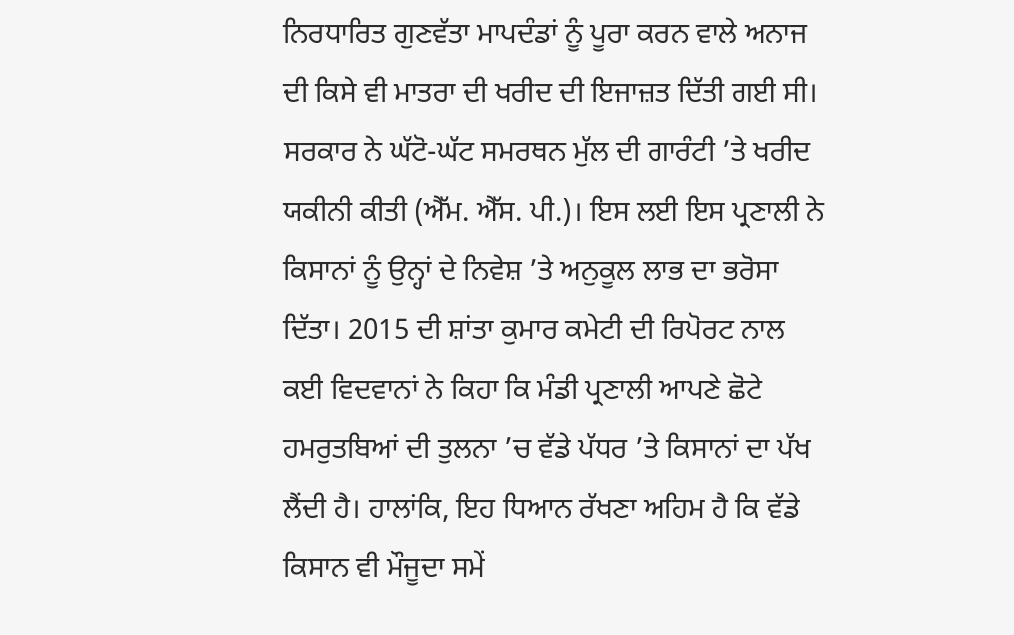ਨਿਰਧਾਰਿਤ ਗੁਣਵੱਤਾ ਮਾਪਦੰਡਾਂ ਨੂੰ ਪੂਰਾ ਕਰਨ ਵਾਲੇ ਅਨਾਜ ਦੀ ਕਿਸੇ ਵੀ ਮਾਤਰਾ ਦੀ ਖਰੀਦ ਦੀ ਇਜਾਜ਼ਤ ਦਿੱਤੀ ਗਈ ਸੀ। ਸਰਕਾਰ ਨੇ ਘੱਟੋ-ਘੱਟ ਸਮਰਥਨ ਮੁੱਲ ਦੀ ਗਾਰੰਟੀ ’ਤੇ ਖਰੀਦ ਯਕੀਨੀ ਕੀਤੀ (ਐੱਮ. ਐੱਸ. ਪੀ.)। ਇਸ ਲਈ ਇਸ ਪ੍ਰਣਾਲੀ ਨੇ ਕਿਸਾਨਾਂ ਨੂੰ ਉਨ੍ਹਾਂ ਦੇ ਨਿਵੇਸ਼ ’ਤੇ ਅਨੁਕੂਲ ਲਾਭ ਦਾ ਭਰੋਸਾ ਦਿੱਤਾ। 2015 ਦੀ ਸ਼ਾਂਤਾ ਕੁਮਾਰ ਕਮੇਟੀ ਦੀ ਰਿਪੋਰਟ ਨਾਲ ਕਈ ਵਿਦਵਾਨਾਂ ਨੇ ਕਿਹਾ ਕਿ ਮੰਡੀ ਪ੍ਰਣਾਲੀ ਆਪਣੇ ਛੋਟੇ ਹਮਰੁਤਬਿਆਂ ਦੀ ਤੁਲਨਾ ’ਚ ਵੱਡੇ ਪੱਧਰ ’ਤੇ ਕਿਸਾਨਾਂ ਦਾ ਪੱਖ ਲੈਂਦੀ ਹੈ। ਹਾਲਾਂਕਿ, ਇਹ ਧਿਆਨ ਰੱਖਣਾ ਅਹਿਮ ਹੈ ਕਿ ਵੱਡੇ ਕਿਸਾਨ ਵੀ ਮੌਜੂਦਾ ਸਮੇਂ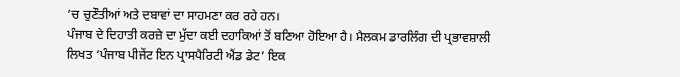’ਚ ਚੁਣੌਤੀਆਂ ਅਤੇ ਦਬਾਵਾਂ ਦਾ ਸਾਹਮਣਾ ਕਰ ਰਹੇ ਹਨ।
ਪੰਜਾਬ ਦੇ ਦਿਹਾਤੀ ਕਰਜ਼ੇ ਦਾ ਮੁੱਦਾ ਕਈ ਦਹਾਕਿਆਂ ਤੋਂ ਬਣਿਆ ਹੋਇਆ ਹੈ। ਮੈਲਕਮ ਡਾਰਲਿੰਗ ਦੀ ਪ੍ਰਭਾਵਸ਼ਾਲੀ ਲਿਖਤ ‘ਪੰਜਾਬ ਪੀਜੇਂਟ ਇਨ ਪ੍ਰਾਸਪੈਰਿਟੀ ਐਂਡ ਡੇਟ’ ਇਕ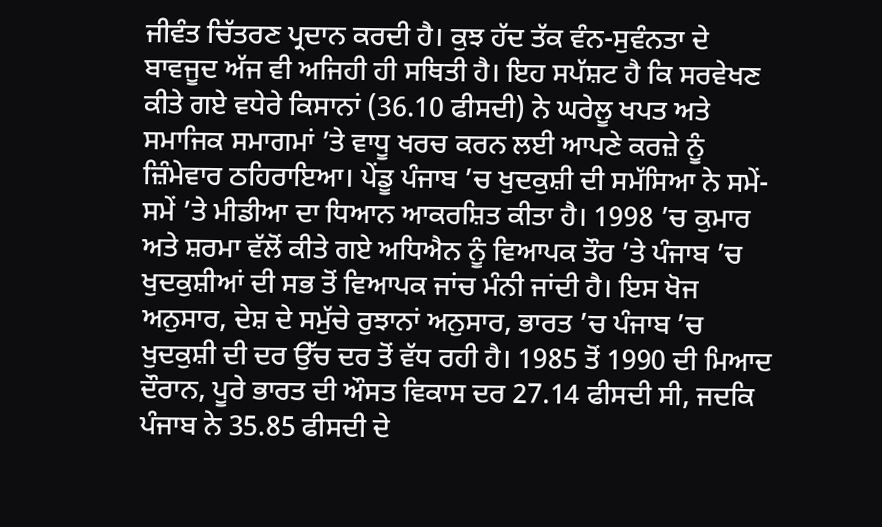ਜੀਵੰਤ ਚਿੱਤਰਣ ਪ੍ਰਦਾਨ ਕਰਦੀ ਹੈ। ਕੁਝ ਹੱਦ ਤੱਕ ਵੰਨ-ਸੁਵੰਨਤਾ ਦੇ ਬਾਵਜੂਦ ਅੱਜ ਵੀ ਅਜਿਹੀ ਹੀ ਸਥਿਤੀ ਹੈ। ਇਹ ਸਪੱਸ਼ਟ ਹੈ ਕਿ ਸਰਵੇਖਣ ਕੀਤੇ ਗਏ ਵਧੇਰੇ ਕਿਸਾਨਾਂ (36.10 ਫੀਸਦੀ) ਨੇ ਘਰੇਲੂ ਖਪਤ ਅਤੇ ਸਮਾਜਿਕ ਸਮਾਗਮਾਂ ’ਤੇ ਵਾਧੂ ਖਰਚ ਕਰਨ ਲਈ ਆਪਣੇ ਕਰਜ਼ੇ ਨੂੰ ਜ਼ਿੰਮੇਵਾਰ ਠਹਿਰਾਇਆ। ਪੇਂਡੂ ਪੰਜਾਬ ’ਚ ਖੁਦਕੁਸ਼ੀ ਦੀ ਸਮੱਸਿਆ ਨੇ ਸਮੇਂ-ਸਮੇਂ ’ਤੇ ਮੀਡੀਆ ਦਾ ਧਿਆਨ ਆਕਰਸ਼ਿਤ ਕੀਤਾ ਹੈ। 1998 ’ਚ ਕੁਮਾਰ ਅਤੇ ਸ਼ਰਮਾ ਵੱਲੋਂ ਕੀਤੇ ਗਏ ਅਧਿਐਨ ਨੂੰ ਵਿਆਪਕ ਤੌਰ ’ਤੇ ਪੰਜਾਬ ’ਚ ਖੁਦਕੁਸ਼ੀਆਂ ਦੀ ਸਭ ਤੋਂ ਵਿਆਪਕ ਜਾਂਚ ਮੰਨੀ ਜਾਂਦੀ ਹੈ। ਇਸ ਖੋਜ ਅਨੁਸਾਰ, ਦੇਸ਼ ਦੇ ਸਮੁੱਚੇ ਰੁਝਾਨਾਂ ਅਨੁਸਾਰ, ਭਾਰਤ ’ਚ ਪੰਜਾਬ ’ਚ ਖੁਦਕੁਸ਼ੀ ਦੀ ਦਰ ਉੱਚ ਦਰ ਤੋਂ ਵੱਧ ਰਹੀ ਹੈ। 1985 ਤੋਂ 1990 ਦੀ ਮਿਆਦ ਦੌਰਾਨ, ਪੂਰੇ ਭਾਰਤ ਦੀ ਔਸਤ ਵਿਕਾਸ ਦਰ 27.14 ਫੀਸਦੀ ਸੀ, ਜਦਕਿ ਪੰਜਾਬ ਨੇ 35.85 ਫੀਸਦੀ ਦੇ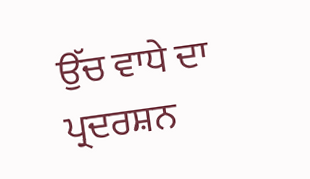ਉੱਚ ਵਾਧੇ ਦਾ ਪ੍ਰਦਰਸ਼ਨ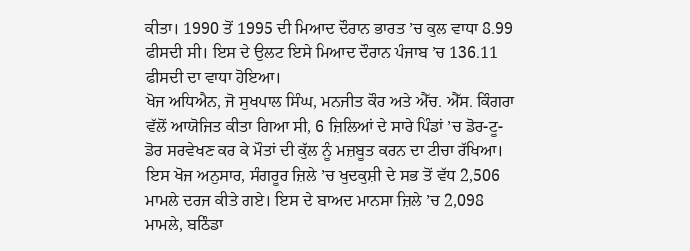ਕੀਤਾ। 1990 ਤੋਂ 1995 ਦੀ ਮਿਆਦ ਦੌਰਾਨ ਭਾਰਤ ’ਚ ਕੁਲ ਵਾਧਾ 8.99 ਫੀਸਦੀ ਸੀ। ਇਸ ਦੇ ਉਲਟ ਇਸੇ ਮਿਆਦ ਦੌਰਾਨ ਪੰਜਾਬ ’ਚ 136.11 ਫੀਸਦੀ ਦਾ ਵਾਧਾ ਹੋਇਆ।
ਖੋਜ ਅਧਿਐਨ, ਜੋ ਸੁਖਪਾਲ ਸਿੰਘ, ਮਨਜੀਤ ਕੌਰ ਅਤੇ ਐੱਚ. ਐੱਸ. ਕਿੰਗਰਾ ਵੱਲੋਂ ਆਯੋਜਿਤ ਕੀਤਾ ਗਿਆ ਸੀ, 6 ਜ਼ਿਲਿਆਂ ਦੇ ਸਾਰੇ ਪਿੰਡਾਂ ’ਚ ਡੋਰ-ਟੂ-ਡੋਰ ਸਰਵੇਖਣ ਕਰ ਕੇ ਮੌਤਾਂ ਦੀ ਕੁੱਲ ਨੂੰ ਮਜ਼ਬੂਤ ਕਰਨ ਦਾ ਟੀਚਾ ਰੱਖਿਆ। ਇਸ ਖੋਜ ਅਨੁਸਾਰ, ਸੰਗਰੂਰ ਜ਼ਿਲੇ ’ਚ ਖੁਦਕੁਸ਼ੀ ਦੇ ਸਭ ਤੋਂ ਵੱਧ 2,506 ਮਾਮਲੇ ਦਰਜ ਕੀਤੇ ਗਏ। ਇਸ ਦੇ ਬਾਅਦ ਮਾਨਸਾ ਜ਼ਿਲੇ ’ਚ 2,098 ਮਾਮਲੇ, ਬਠਿੰਡਾ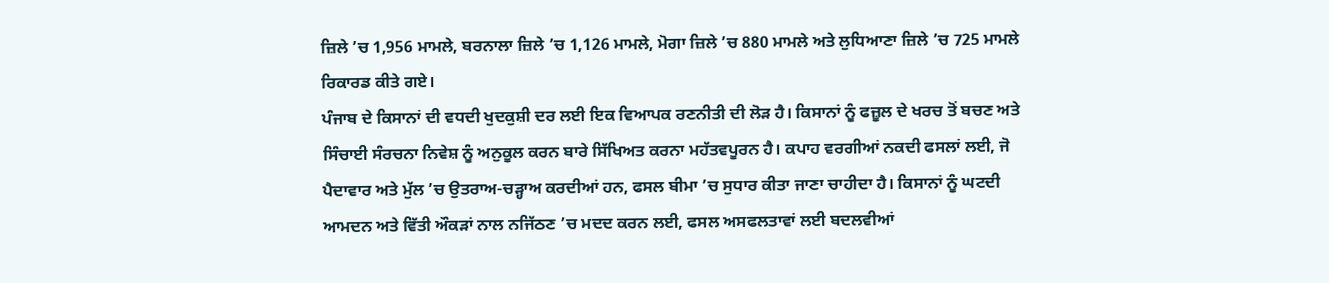ਜ਼ਿਲੇ ’ਚ 1,956 ਮਾਮਲੇ, ਬਰਨਾਲਾ ਜ਼ਿਲੇ ’ਚ 1,126 ਮਾਮਲੇ, ਮੋਗਾ ਜ਼ਿਲੇ ’ਚ 880 ਮਾਮਲੇ ਅਤੇ ਲੁਧਿਆਣਾ ਜ਼ਿਲੇ ’ਚ 725 ਮਾਮਲੇ ਰਿਕਾਰਡ ਕੀਤੇ ਗਏ।
ਪੰਜਾਬ ਦੇ ਕਿਸਾਨਾਂ ਦੀ ਵਧਦੀ ਖੁਦਕੁਸ਼ੀ ਦਰ ਲਈ ਇਕ ਵਿਆਪਕ ਰਣਨੀਤੀ ਦੀ ਲੋੜ ਹੈ। ਕਿਸਾਨਾਂ ਨੂੰ ਫਜ਼ੂਲ ਦੇ ਖਰਚ ਤੋਂ ਬਚਣ ਅਤੇ ਸਿੰਚਾਈ ਸੰਰਚਨਾ ਨਿਵੇਸ਼ ਨੂੰ ਅਨੁਕੂਲ ਕਰਨ ਬਾਰੇ ਸਿੱਖਿਅਤ ਕਰਨਾ ਮਹੱਤਵਪੂਰਨ ਹੈ। ਕਪਾਹ ਵਰਗੀਆਂ ਨਕਦੀ ਫਸਲਾਂ ਲਈ, ਜੋ ਪੈਦਾਵਾਰ ਅਤੇ ਮੁੱਲ ’ਚ ਉਤਰਾਅ-ਚੜ੍ਹਾਅ ਕਰਦੀਆਂ ਹਨ, ਫਸਲ ਬੀਮਾ ’ਚ ਸੁਧਾਰ ਕੀਤਾ ਜਾਣਾ ਚਾਹੀਦਾ ਹੈ। ਕਿਸਾਨਾਂ ਨੂੰ ਘਟਦੀ ਆਮਦਨ ਅਤੇ ਵਿੱਤੀ ਔਕੜਾਂ ਨਾਲ ਨਜਿੱਠਣ ’ਚ ਮਦਦ ਕਰਨ ਲਈ, ਫਸਲ ਅਸਫਲਤਾਵਾਂ ਲਈ ਬਦਲਵੀਆਂ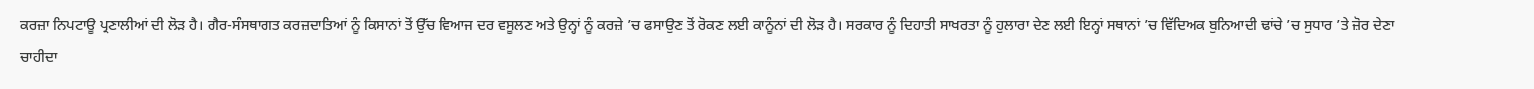ਕਰਜ਼ਾ ਨਿਪਟਾਊ ਪ੍ਰਣਾਲੀਆਂ ਦੀ ਲੋੜ ਹੈ। ਗੈਰ-ਸੰਸਥਾਗਤ ਕਰਜ਼ਦਾਤਿਆਂ ਨੂੰ ਕਿਸਾਨਾਂ ਤੋਂ ਉੱਚ ਵਿਆਜ ਦਰ ਵਸੂਲਣ ਅਤੇ ਉਨ੍ਹਾਂ ਨੂੰ ਕਰਜ਼ੇ ’ਚ ਫਸਾਉਣ ਤੋਂ ਰੋਕਣ ਲਈ ਕਾਨੂੰਨਾਂ ਦੀ ਲੋੜ ਹੈ। ਸਰਕਾਰ ਨੂੰ ਦਿਹਾਤੀ ਸਾਖਰਤਾ ਨੂੰ ਹੁਲਾਰਾ ਦੇਣ ਲਈ ਇਨ੍ਹਾਂ ਸਥਾਨਾਂ ’ਚ ਵਿੱਦਿਅਕ ਬੁਨਿਆਦੀ ਢਾਂਚੇ ’ਚ ਸੁਧਾਰ ’ਤੇ ਜ਼ੋਰ ਦੇਣਾ ਚਾਹੀਦਾ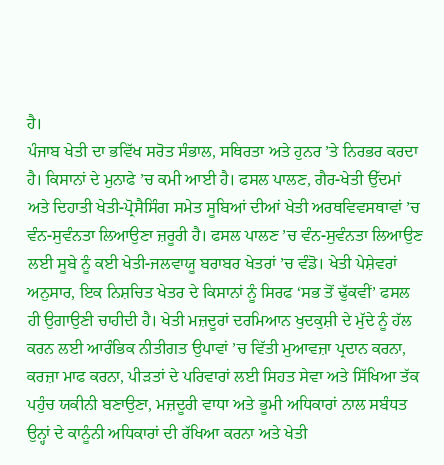ਹੈ।
ਪੰਜਾਬ ਖੇਤੀ ਦਾ ਭਵਿੱਖ ਸਰੋਤ ਸੰਭਾਲ, ਸਥਿਰਤਾ ਅਤੇ ਹੁਨਰ ’ਤੇ ਨਿਰਭਰ ਕਰਦਾ ਹੈ। ਕਿਸਾਨਾਂ ਦੇ ਮੁਨਾਫੇ ’ਚ ਕਮੀ ਆਈ ਹੈ। ਫਸਲ ਪਾਲਣ, ਗੈਰ-ਖੇਤੀ ਉੱਦਮਾਂ ਅਤੇ ਦਿਹਾਤੀ ਖੇਤੀ-ਪ੍ਰੋਸੈਸਿੰਗ ਸਮੇਤ ਸੂਬਿਆਂ ਦੀਆਂ ਖੇਤੀ ਅਰਥਵਿਵਸਥਾਵਾਂ ’ਚ ਵੰਨ-ਸੁਵੰਨਤਾ ਲਿਆਉਣਾ ਜ਼ਰੂਰੀ ਹੈ। ਫਸਲ ਪਾਲਣ ’ਚ ਵੰਨ-ਸੁਵੰਨਤਾ ਲਿਆਉਣ ਲਈ ਸੂਬੇ ਨੂੰ ਕਈ ਖੇਤੀ-ਜਲਵਾਯੂ ਬਰਾਬਰ ਖੇਤਰਾਂ ’ਚ ਵੰਡੋ। ਖੇਤੀ ਪੇਸ਼ੇਵਰਾਂ ਅਨੁਸਾਰ, ਇਕ ਨਿਸ਼ਚਿਤ ਖੇਤਰ ਦੇ ਕਿਸਾਨਾਂ ਨੂੰ ਸਿਰਫ ‘ਸਭ ਤੋਂ ਢੁੱਕਵੀਂ’ ਫਸਲ ਹੀ ਉਗਾਉਣੀ ਚਾਹੀਦੀ ਹੈ। ਖੇਤੀ ਮਜ਼ਦੂਰਾਂ ਦਰਮਿਆਨ ਖੁਦਕੁਸ਼ੀ ਦੇ ਮੁੱਦੇ ਨੂੰ ਹੱਲ ਕਰਨ ਲਈ ਆਰੰਭਿਕ ਨੀਤੀਗਤ ਉਪਾਵਾਂ ’ਚ ਵਿੱਤੀ ਮੁਆਵਜ਼ਾ ਪ੍ਰਦਾਨ ਕਰਨਾ, ਕਰਜ਼ਾ ਮਾਫ ਕਰਨਾ, ਪੀੜਤਾਂ ਦੇ ਪਰਿਵਾਰਾਂ ਲਈ ਸਿਹਤ ਸੇਵਾ ਅਤੇ ਸਿੱਖਿਆ ਤੱਕ ਪਹੁੰਚ ਯਕੀਨੀ ਬਣਾਉਣਾ, ਮਜ਼ਦੂਰੀ ਵਾਧਾ ਅਤੇ ਭੂਮੀ ਅਧਿਕਾਰਾਂ ਨਾਲ ਸਬੰਧਤ ਉਨ੍ਹਾਂ ਦੇ ਕਾਨੂੰਨੀ ਅਧਿਕਾਰਾਂ ਦੀ ਰੱਖਿਆ ਕਰਨਾ ਅਤੇ ਖੇਤੀ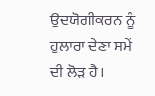ਉਦਯੋਗੀਕਰਨ ਨੂੰ ਹੁਲਾਰਾ ਦੇਣਾ ਸਮੇਂ ਦੀ ਲੋੜ ਹੈ।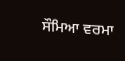ਸੌਮਿਆ ਵਰਮਾ